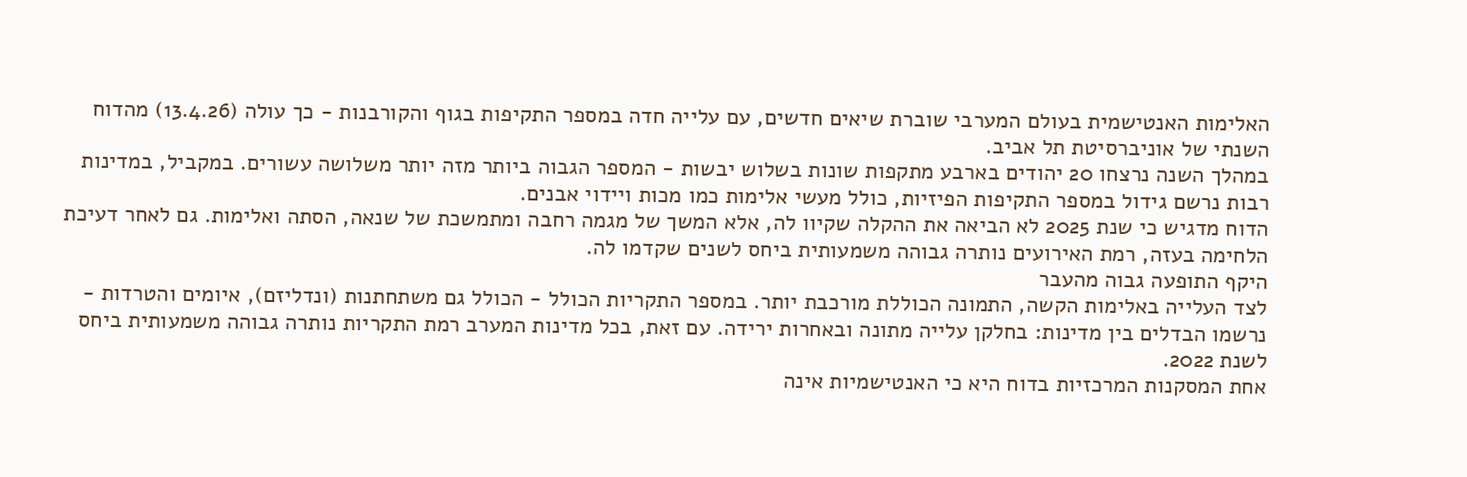האלימות האנטישמית בעולם המערבי שוברת שיאים חדשים, עם עלייה חדה במספר התקיפות בגוף והקורבנות - כך עולה (13.4.26) מהדוח השנתי של אוניברסיטת תל אביב.
במהלך השנה נרצחו 20 יהודים בארבע מתקפות שונות בשלוש יבשות - המספר הגבוה ביותר מזה יותר משלושה עשורים. במקביל, במדינות רבות נרשם גידול במספר התקיפות הפיזיות, כולל מעשי אלימות כמו מכות ויידוי אבנים.
הדוח מדגיש כי שנת 2025 לא הביאה את ההקלה שקיוו לה, אלא המשך של מגמה רחבה ומתמשכת של שנאה, הסתה ואלימות. גם לאחר דעיכת הלחימה בעזה, רמת האירועים נותרה גבוהה משמעותית ביחס לשנים שקדמו לה.
היקף התופעה גבוה מהעבר
לצד העלייה באלימות הקשה, התמונה הכוללת מורכבת יותר. במספר התקריות הכולל - הכולל גם משתחתנות (ונדליזם), איומים והטרדות - נרשמו הבדלים בין מדינות: בחלקן עלייה מתונה ובאחרות ירידה. עם זאת, בכל מדינות המערב רמת התקריות נותרה גבוהה משמעותית ביחס לשנת 2022.
אחת המסקנות המרכזיות בדוח היא כי האנטישמיות אינה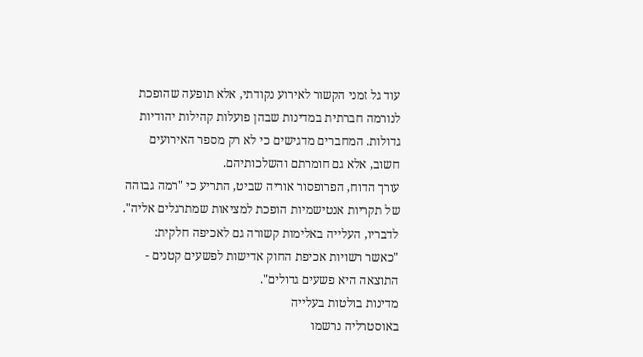עוד גל זמני הקשור לאירוע נקודתי, אלא תופעה שהופכת לנורמה חברתית במדינות שבהן פועלות קהילות יהודיות גדולות. המחברים מדגישים כי לא רק מספר האירועים חשוב, אלא גם חומרתם והשלכותיהם.
עורך הדוח, הפרופסור אוריה שביט, התריע כי "רמה גבוהה של תקריות אנטישמיות הופכת למציאות שמתרגלים אליה". לדבריו, העלייה באלימות קשורה גם לאכיפה חלקית: "כאשר רשויות אכיפת החוק אדישות לפשעים קטנים - התוצאה היא פשעים גדולים".
מדינות בולטות בעלייה
באוסטרליה נרשמו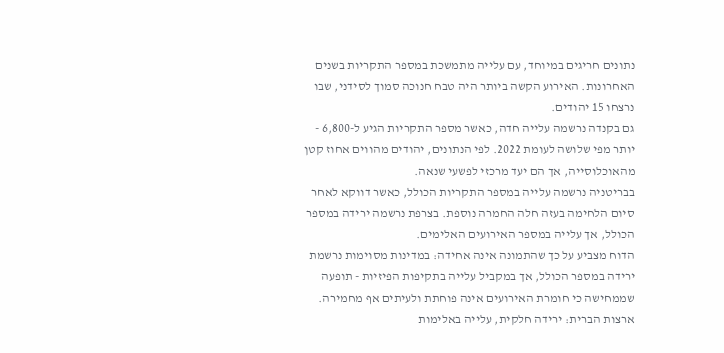נתונים חריגים במיוחד, עם עלייה מתמשכת במספר התקריות בשנים האחרונות. האירוע הקשה ביותר היה טבח חנוכה סמוך לסידני, שבו נרצחו 15 יהודים.
גם בקנדה נרשמה עלייה חדה, כאשר מספר התקריות הגיע ל-6,800 - יותר מפי שלושה לעומת 2022. לפי הנתונים, יהודים מהווים אחוז קטן מהאוכלוסייה, אך הם יעד מרכזי לפשעי שנאה.
בבריטניה נרשמה עלייה במספר התקריות הכולל, כאשר דווקא לאחר סיום הלחימה בעזה חלה החמרה נוספת. בצרפת נרשמה ירידה במספר הכולל, אך עלייה במספר האירועים האלימים.
הדוח מצביע על כך שהתמונה אינה אחידה: במדינות מסוימות נרשמת ירידה במספר הכולל, אך במקביל עלייה בתקיפות הפיזיות - תופעה שממחישה כי חומרת האירועים אינה פוחתת ולעיתים אף מחמירה.
ארצות הברית: ירידה חלקית, עלייה באלימות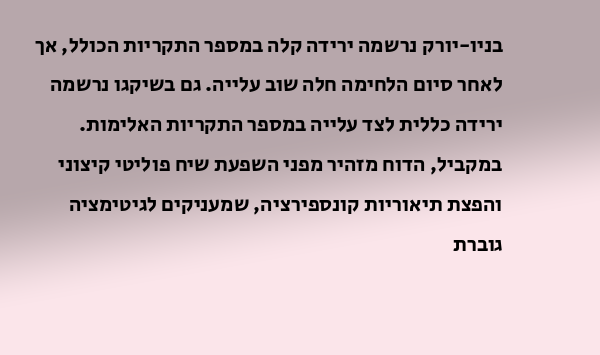בניו-יורק נרשמה ירידה קלה במספר התקריות הכולל, אך לאחר סיום הלחימה חלה שוב עלייה. גם בשיקגו נרשמה ירידה כללית לצד עלייה במספר התקריות האלימות.
במקביל, הדוח מזהיר מפני השפעת שיח פוליטי קיצוני והפצת תיאוריות קונספירציה, שמעניקים לגיטימציה גוברת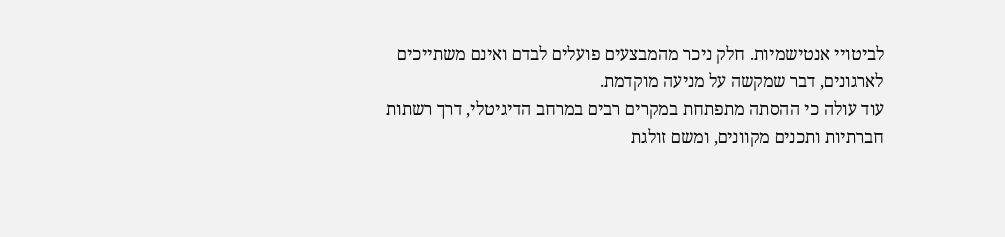לביטויי אנטישמיות. חלק ניכר מהמבצעים פועלים לבדם ואינם משתייכים לארגונים, דבר שמקשה על מניעה מוקדמת.
עוד עולה כי ההסתה מתפתחת במקרים רבים במרחב הדיגיטלי, דרך רשתות חברתיות ותכנים מקוונים, ומשם זולגת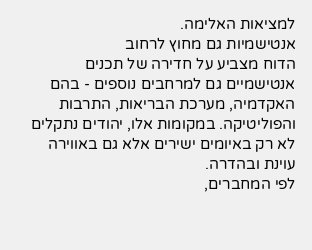למציאות האלימה.
אנטישמיות גם מחוץ לרחוב
הדוח מצביע על חדירה של תכנים אנטישמיים גם למרחבים נוספים - בהם האקדמיה, מערכת הבריאות, התרבות והפוליטיקה. במקומות אלו, יהודים נתקלים לא רק באיומים ישירים אלא גם באווירה עוינת ובהדרה.
לפי המחברים,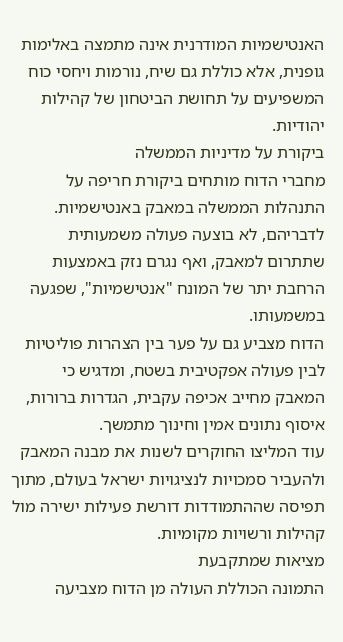האנטישמיות המודרנית אינה מתמצה באלימות גופנית, אלא כוללת גם שיח, נורמות ויחסי כוח המשפיעים על תחושת הביטחון של קהילות יהודיות.
ביקורת על מדיניות הממשלה
מחברי הדוח מותחים ביקורת חריפה על התנהלות הממשלה במאבק באנטישמיות. לדבריהם, לא בוצעה פעולה משמעותית שתתרום למאבק, ואף נגרם נזק באמצעות הרחבת יתר של המונח "אנטישמיות", שפגעה במשמעותו.
הדוח מצביע גם על פער בין הצהרות פוליטיות לבין פעולה אפקטיבית בשטח, ומדגיש כי המאבק מחייב אכיפה עקבית, הגדרות ברורות, איסוף נתונים אמין וחינוך מתמשך.
עוד המליצו החוקרים לשנות את מבנה המאבק ולהעביר סמכויות לנציגויות ישראל בעולם, מתוך תפיסה שההתמודדות דורשת פעילות ישירה מול קהילות ורשויות מקומיות.
מציאות שמתקבעת
התמונה הכוללת העולה מן הדוח מצביעה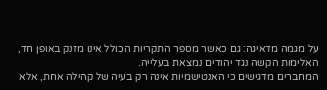על מגמה מדאיגה: גם כאשר מספר התקריות הכולל אינו מזנק באופן חד, האלימות הקשה נגד יהודים נמצאת בעלייה.
המחברים מדגישים כי האנטישמיות אינה רק בעיה של קהילה אחת, אלא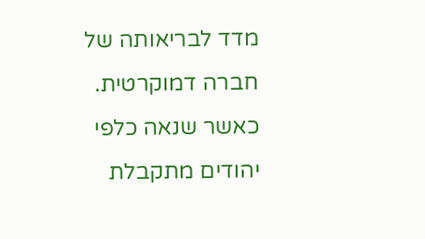מדד לבריאותה של חברה דמוקרטית. כאשר שנאה כלפי יהודים מתקבלת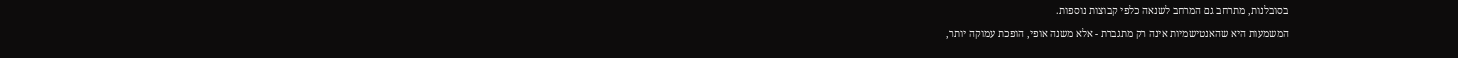בסובלנות, מתרחב גם המרחב לשנאה כלפי קבוצות נוספות.
המשמעות היא שהאנטישמיות אינה רק מתגברת - אלא משנה אופי, הופכת עמוקה יותר,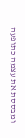ומבססת את עצמה כתופעה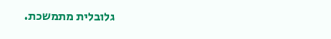גלובלית מתמשכת.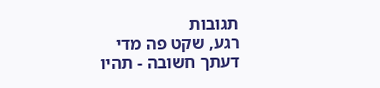תגובות
רגע, שקט פה מדי
דעתך חשובה - תהיו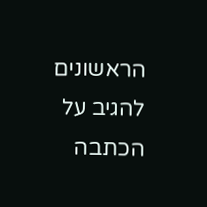הראשונים להגיב על הכתבה